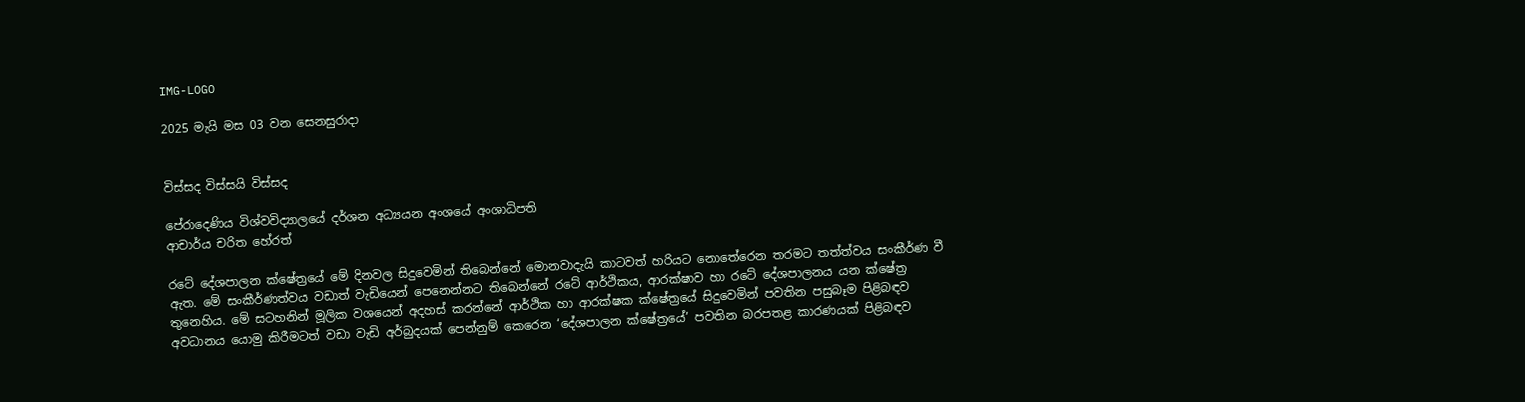IMG-LOGO

2025 මැයි මස 03 වන සෙනසුරාදා


විස්සද විස්සයි විස්සද

පේරාදෙණිය විශ්වවිද්‍යාලයේ දර්ශන අධ්‍යයන අංශයේ අංශාධිපති
ආචාර්ය චරිත හේරත්

රටේ දේශපාලන ක්ෂේත්‍රයේ මේ දිනවල සිදුවෙමින් තිබෙන්නේ මොනවාදැයි කාටවත් හරියට නොතේරෙන තරමට තත්ත්වය සංකීර්ණ වී ඇත. මේ සංකීර්ණත්වය වඩාත් වැඩියෙන් පෙනෙන්නට තිබෙන්නේ රටේ ආර්ථිකය, ආරක්ෂාව හා රටේ දේශපාලනය යන ක්ෂේත්‍ර තුනෙහිය. මේ සටහනින් මූලික වශයෙන් අදහස් කරන්නේ ආර්ථික හා ආරක්ෂක ක්ෂේත්‍රයේ සිදුවෙමින් පවතින පසුබෑම පිළිබඳව අවධානය යොමු කිරීමටත් වඩා වැඩි අර්බුදයක් පෙන්නුම් කෙරෙන ‘දේශපාලන ක්ෂේත්‍රයේ’ පවතින බරපතළ කාරණයක් පිළිබඳව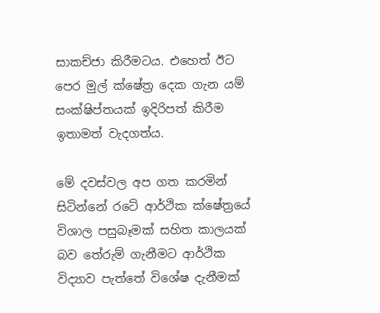සාකච්ජා කිරීමටය. එහෙත් ඊට පෙර මුල් ක්ෂේත්‍ර දෙක ගැන යම් සංක්ෂිප්තයක් ඉදිරිපත් කිරීම ඉතාමත් වැදගත්ය.

මේ දවස්වල අප ගත කරමින් සිටින්නේ රටේ ආර්ථික ක්ෂේත්‍රයේ විශාල පසුබෑමක් සහිත කාලයක් බව තේරුම් ගැනීමට ආර්ථික විද්‍යාව පැත්තේ විශේෂ දැනීමක්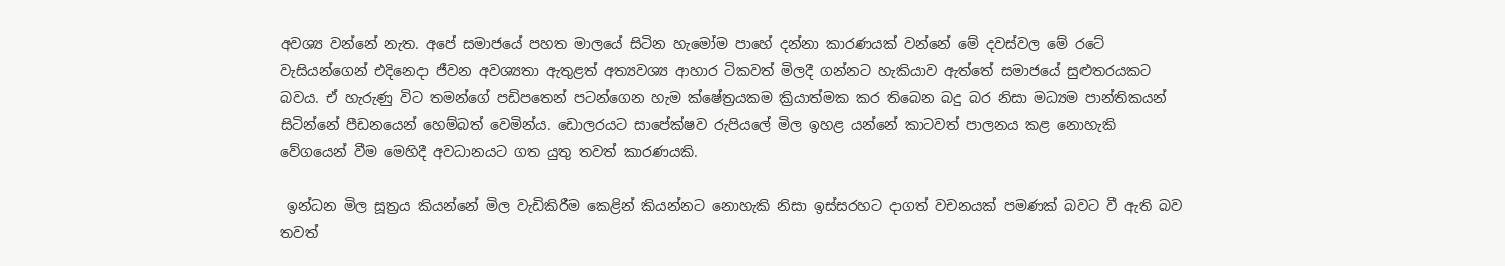අවශ්‍ය වන්නේ නැත. අපේ සමාජයේ පහත මාලයේ සිටින හැමෝම පාහේ දන්නා කාරණයක් වන්නේ මේ දවස්වල මේ රටේ වැසියන්ගෙන් එදිනෙදා ජීවන අවශ්‍යතා ඇතුළත් අත්‍යවශ්‍ය ආහාර ටිකවත් මිලදී ගන්නට හැකියාව ඇත්තේ සමාජයේ සුළුතරයකට බවය. ඒ හැරුණු විට තමන්ගේ පඩිපතෙන් පටන්ගෙන හැම ක්ෂේත්‍රයකම ක්‍රියාත්මක කර තිබෙන බදු බර නිසා මධ්‍යම පාන්තිකයන් සිටින්නේ පීඩනයෙන් හෙම්බත් වෙමින්ය. ඩොලරයට සාපේක්ෂව රුපියලේ මිල ඉහළ යන්නේ කාටවත් පාලනය කළ නොහැකි වේගයෙන් වීම මෙහිදී අවධානයට ගත යුතු තවත් කාරණයකි.

 ඉන්ධන මිල සූත්‍රය කියන්නේ මිල වැඩිකිරීම කෙළින් කියන්නට නොහැකි නිසා ඉස්සරහට දාගත් වචනයක් පමණක් බවට වී ඇති බව තවත්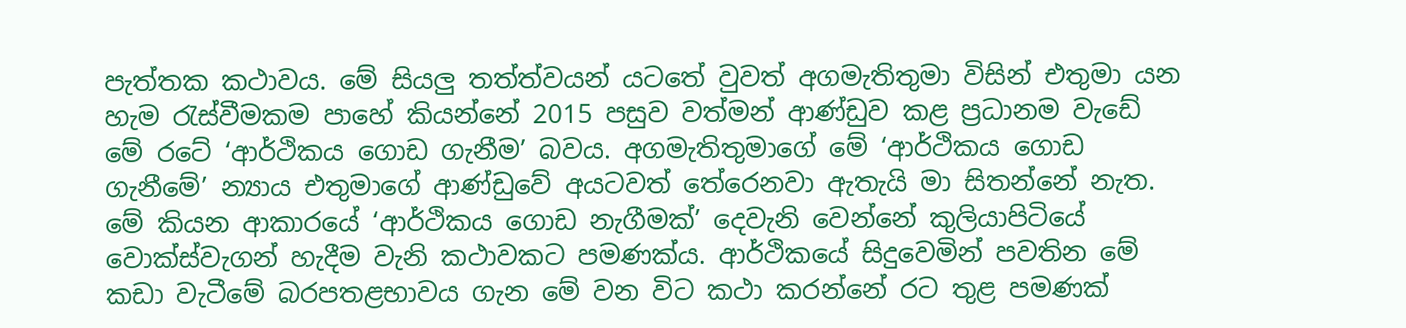පැත්තක කථාවය. මේ සියලු තත්ත්වයන් යටතේ වුවත් අගමැතිතුමා විසින් එතුමා යන හැම රැස්වීමකම පාහේ කියන්නේ 2015 පසුව වත්මන් ආණ්ඩුව කළ ප්‍රධානම වැඩේ මේ රටේ ‘ආර්ථිකය ගොඩ ගැනීම’ බවය. අගමැතිතුමාගේ මේ ‘ආර්ථිකය ගොඩ ගැනීමේ’ න්‍යාය එතුමාගේ ආණ්ඩුවේ අයටවත් තේරෙනවා ඇතැයි මා සිතන්නේ නැත. මේ කියන ආකාරයේ ‘ආර්ථිකය ගොඩ නැගීමක්’ දෙවැනි වෙන්නේ කුලියාපිටියේ වොක්ස්වැගන් හැදීම වැනි කථාවකට පමණක්ය. ආර්ථිකයේ සිදුවෙමින් පවතින මේ කඩා වැටීමේ බරපතළභාවය ගැන මේ වන විට කථා කරන්නේ රට තුළ පමණක්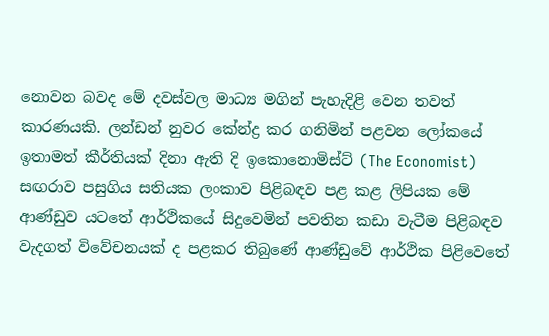නොවන බවද මේ දවස්වල මාධ්‍ය මගින් පැහැදිළි වෙන තවත් කාරණයකි. ලන්ඩන් නුවර කේන්ද්‍ර කර ගනිමින් පළවන ලෝකයේ ඉතාමත් කීර්තියක් දිනා ඇති දි ඉකොනොමිස්ට් (The Economist) සඟරාව පසුගිය සතියක ලංකාව පිළිබඳව පළ කළ ලිපියක මේ ආණ්ඩුව යටතේ ආර්ථිකයේ සිදුවෙමින් පවතින කඩා වැටීම පිළිබඳව වැදගත් විවේචනයක් ද පළකර තිබුණේ ආණ්ඩුවේ ආර්ථික පිළිවෙතේ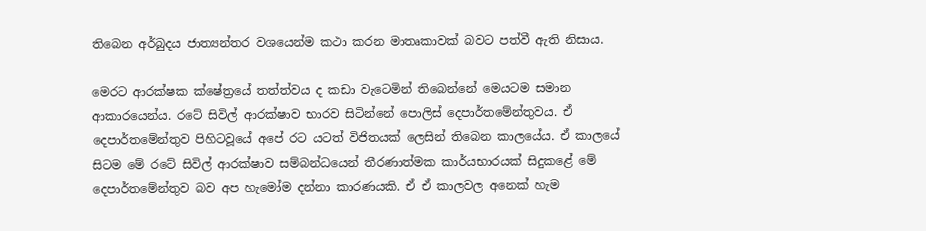තිබෙන අර්බුදය ජාත්‍යන්තර වශයෙන්ම කථා කරන මාතෘකාවක් බවට පත්වී ඇති නිසාය.

මෙරට ආරක්ෂක ක්ෂේත්‍රයේ තත්ත්වය ද කඩා වැටෙමින් තිබෙන්නේ මෙයටම සමාන ආකාරයෙන්ය. රටේ සිවිල් ආරක්ෂාව භාරව සිටින්නේ පොලිස් දෙපාර්තමේන්තුවය. ඒ දෙපාර්තමේන්තුව පිහිටවූයේ අපේ රට යටත් විජිතයක් ලෙසින් තිබෙන කාලයේය. ඒ කාලයේ සිටම මේ රටේ සිවිල් ආරක්ෂාව සම්බන්ධයෙන් තීරණාත්මක කාර්යභාරයක් සිදුකළේ මේ දෙපාර්තමේන්තුව බව අප හැමෝම දන්නා කාරණයකි. ඒ ඒ කාලවල අනෙක් හැම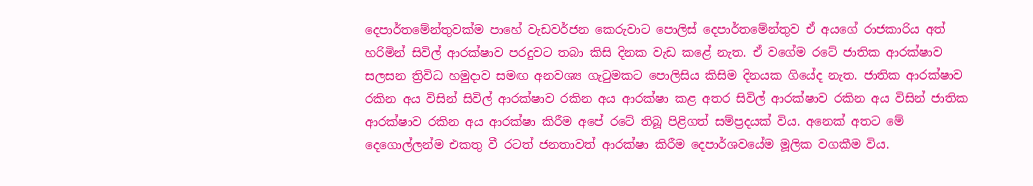දෙපාර්තමේන්තුවක්ම පාහේ වැඩවර්ජන කෙරුවාට පොලිස් දෙපාර්තමේන්තුව ඒ අයගේ රාජකාරිය අත් හරිමින් සිවිල් ආරක්ෂාව පරදුවට තබා කිසි දිනක වැඩ කළේ නැත. ඒ වගේම රටේ ජාතික ආරක්ෂාව සලසන ත්‍රිවිධ හමුදාව සමඟ අනවශ්‍ය ගැටුමකට පොලිසිය කිසිම දිනයක ගියේද නැත. ජාතික ආරක්ෂාව රකින අය විසින් සිවිල් ආරක්ෂාව රකින අය ආරක්ෂා කළ අතර සිවිල් ආරක්ෂාව රකින අය විසින් ජාතික ආරක්ෂාව රකින අය ආරක්ෂා කිරීම අපේ රටේ තිබූ පිළිගත් සම්ප්‍රදයක් විය. අනෙක් අතට මේ දෙගොල්ලන්ම එකතු වී රටත් ජනතාවත් ආරක්ෂා කිරීම දෙපාර්ශවයේම මූලික වගකීම විය.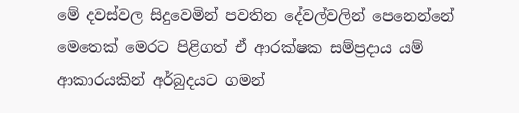මේ දවස්වල සිදුවෙමින් පවතින දේවල්වලින් පෙනෙන්නේ මෙතෙක් මෙරට පිළිගත් ඒ ආරක්ෂක සම්ප්‍රදාය යම් ආකාරයකින් අර්බුදයට ගමන්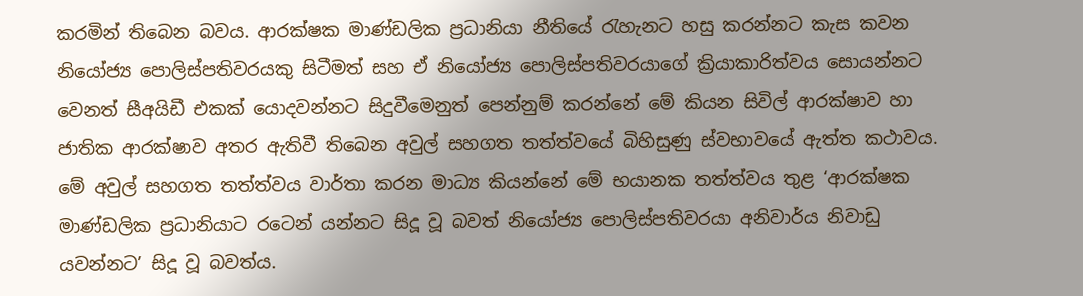කරමින් තිබෙන බවය. ආරක්ෂක මාණ්ඩලික ප්‍රධානියා නීතියේ රැහැනට හසු කරන්නට කැස කවන නියෝජ්‍ය පොලිස්පතිවරයකු සිටීමත් සහ ඒ නියෝජ්‍ය පොලිස්පතිවරයාගේ ක්‍රියාකාරිත්වය සොයන්නට වෙනත් සීඅයිඩී එකක් යොදවන්නට සිදුවීමෙනුත් පෙන්නුම් කරන්නේ මේ කියන සිවිල් ආරක්ෂාව හා ජාතික ආරක්ෂාව අතර ඇතිවී තිබෙන අවුල් සහගත තත්ත්වයේ බිහිසුණු ස්වභාවයේ ඇත්ත කථාවය. මේ අවුල් සහගත තත්ත්වය වාර්තා කරන මාධ්‍ය කියන්නේ මේ භයානක තත්ත්වය තුළ ‘ආරක්ෂක මාණ්ඩලික ප්‍රධානියාට රටෙන් යන්නට සිදූ වූ බවත් නියෝජ්‍ය පොලිස්පතිවරයා අනිවාර්ය නිවාඩු යවන්නට’ සිදූ වූ බවත්ය.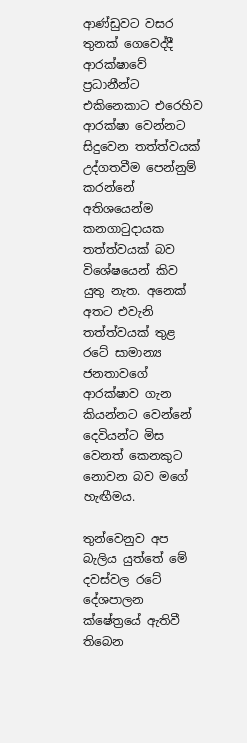ආණ්ඩුවට වසර තුනක් ගෙවෙද්දී ආරක්ෂාවේ ප්‍රධානීන්ට එකිනෙකාට එරෙහිව ආරක්ෂා වෙන්නට සිදුවෙන තත්ත්වයක් උද්ගතවීම පෙන්නුම් කරන්නේ අතිශයෙන්ම කනගාටුදායක තත්ත්වයක් බව විශේෂයෙන් කිව යුතු නැත. අනෙක් අතට එවැනි තත්ත්වයක් තුළ රටේ සාමාන්‍ය ජනතාවගේ ආරක්ෂාව ගැන කියන්නට වෙන්නේ දෙවියන්ට මිස වෙනත් කෙනකුට නොවන බව මගේ හැඟීමය.

තුන්වෙනුව අප බැලිය යුත්තේ මේ දවස්වල රටේ දේශපාලන ක්ෂේත්‍රයේ ඇතිවී තිබෙන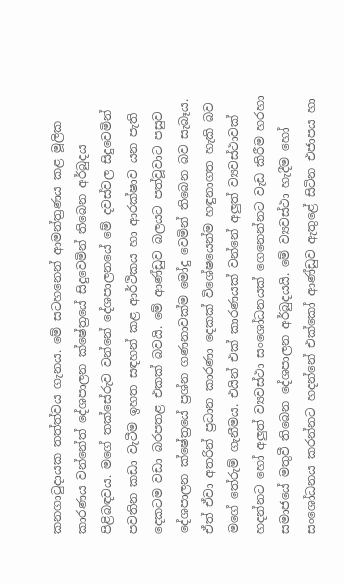කනගාටුදායක තත්ත්වය ගැනය. මේ සටහනෙන් ආමන්ත්‍රණය කළ මූලික කාරණය වන්නේත් දේශපාලන ක්ෂේත්‍රයේ සිදුවෙමින් තිබෙන අර්බුදය පිළිබඳවය. මගේ තක්සේරුව වන්නේ දේශපාලනයේ මේ දවස්වල සිදුවෙමින් පවතින කඩා වැටීම ඉහත සඳහන් කළ ආර්ථිකය හා ආරක්ෂාව යන පැති දෙකටම වඩා බරපතළ එකක් බවයි. මේ ආණ්ඩුව බලයට පත්වූවාට පසුව දේශපාලන ක්ෂේත්‍රයේ ප්‍රශ්න ගණනාවක්ම මෝදු වෙමින් තිබෙන බව සැබෑය. ඒත් ඒවා අතරින් ප්‍රධාන කාරණා දෙකක් විශේෂයෙන්ම හඳුනාගත හැකි බව මගේ තේරුම් ගැනීමය. එයින් එක් කාරණයක් වන්නේ අලුත් ව්‍යවස්ථාවක් හදන්නට හෝ අලුත් ව්‍යවස්ථා සංශෝධනයක් ගෙනෙන්නට වැඩ කිරීම හරහා සමාජයේ මතුවී තිබෙන දේශපාලන අර්බුදයයි. මේ ව්‍යවස්ථා හැදීම හෝ සංශෝධනය කරන්නට හදන්නේ එක්කෝ ආණ්ඩුව ඇතුළේ සිටින එජාපය හා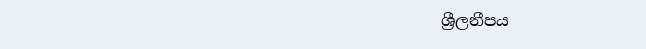ශ්‍රීලනීපය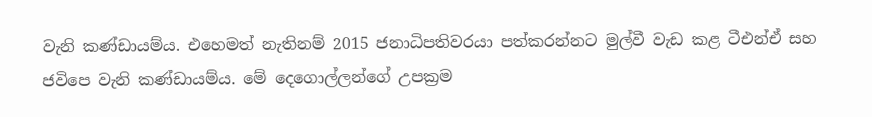වැනි කණ්ඩායම්ය. එහෙමත් නැතිනම් 2015 ජනාධිපතිවරයා පත්කරන්නට මුල්වී වැඩ කළ ටීඑන්ඒ සහ ජවිපෙ වැනි කණ්ඩායම්ය. මේ දෙගොල්ලන්ගේ උපක්‍රම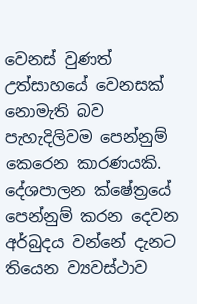වෙනස් වුණත් උත්සාහයේ වෙනසක් නොමැති බව පැහැදිලිවම පෙන්නුම් කෙරෙන කාරණයකි. දේශපාලන ක්ෂේත්‍රයේ පෙන්නුම් කරන දෙවන අර්බුදය වන්නේ දැනට තියෙන ව්‍යවස්ථාව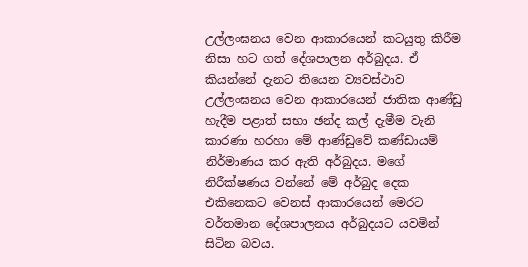උල්ලංඝනය වෙන ආකාරයෙන් කටයුතු කිරීම නිසා හට ගත් දේශපාලන අර්බුදය. ඒ කියන්නේ දැනට තියෙන ව්‍යවස්ථාව උල්ලංඝනය වෙන ආකාරයෙන් ජාතික ආණ්ඩු හැදීම පළාත් සභා ඡන්ද කල් දැමීම වැනි කාරණා හරහා මේ ආණ්ඩුවේ කණ්ඩායම් නිර්මාණය කර ඇති අර්බුදය. මගේ නිරීක්ෂණය වන්නේ මේ අර්බුද දෙක එකිනෙකට වෙනස් ආකාරයෙන් මෙරට වර්තමාන දේශපාලනය අර්බුදයට යවමින් සිටින බවය.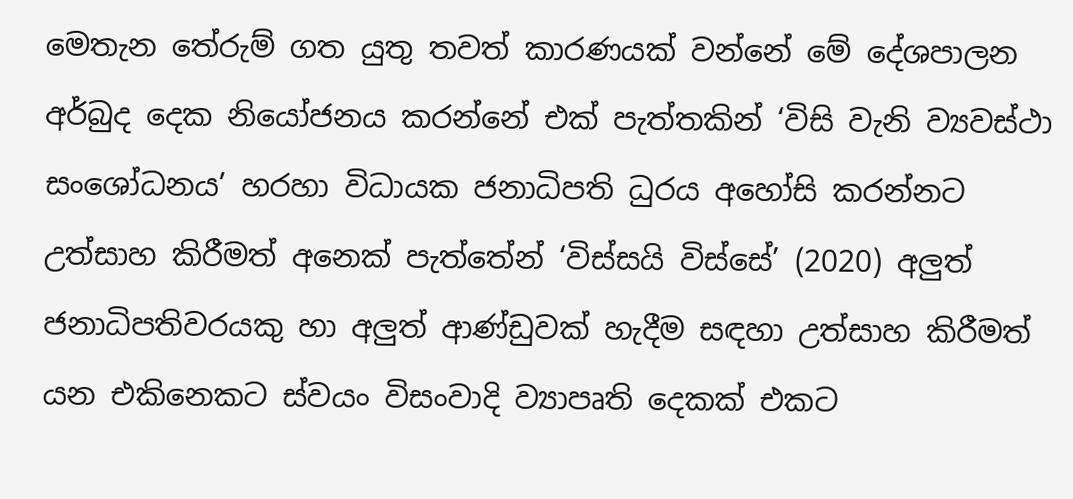මෙතැන තේරුම් ගත යුතු තවත් කාරණයක් වන්නේ මේ දේශපාලන අර්බුද දෙක නියෝජනය කරන්නේ එක් පැත්තකින් ‘විසි වැනි ව්‍යවස්ථා සංශෝධනය’ හරහා විධායක ජනාධිපති ධුරය අහෝසි කරන්නට උත්සාහ කිරීමත් අනෙක් පැත්තේන් ‘විස්සයි විස්සේ’ (2020) අලුත් ජනාධිපතිවරයකු හා අලුත් ආණ්ඩුවක් හැදීම සඳහා උත්සාහ කිරීමත් යන එකිනෙකට ස්වයං විසංවාදි ව්‍යාපෘති දෙකක් එකට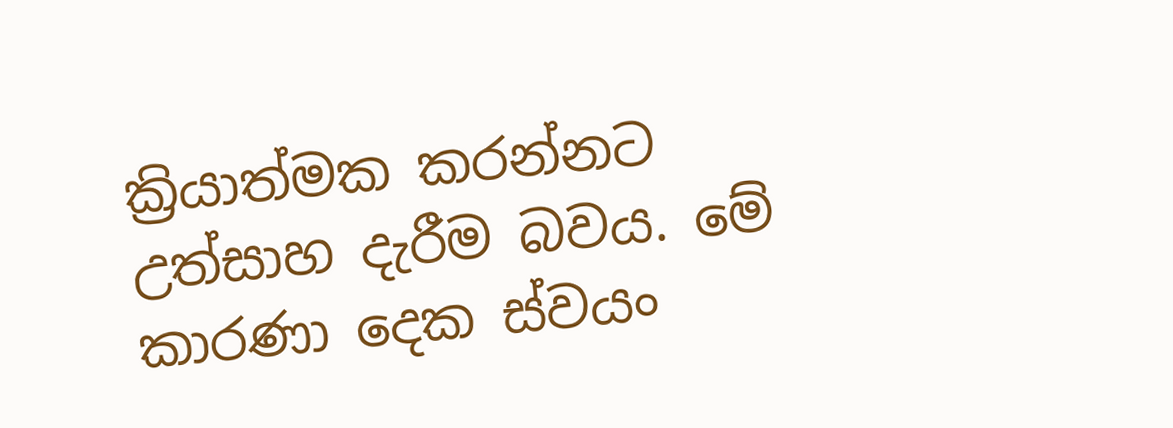ක්‍රියාත්මක කරන්නට උත්සාහ දැරීම බවය. මේ කාරණා දෙක ස්වයං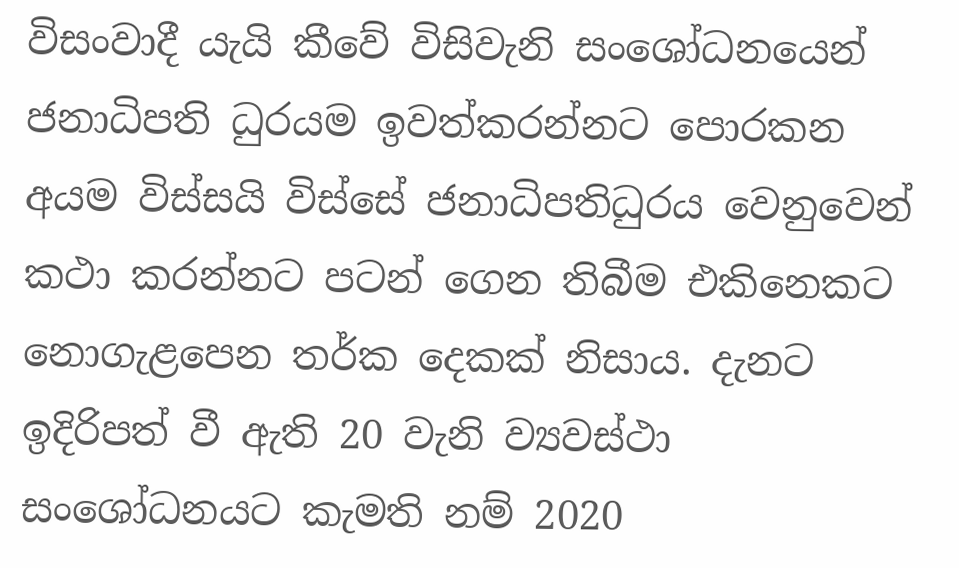විසංවාදී යැයි කීවේ විසිවැනි සංශෝධනයෙන් ජනාධිපති ධුරයම ඉවත්කරන්නට පොරකන අයම විස්සයි විස්සේ ජනාධිපතිධුරය වෙනුවෙන් කථා කරන්නට පටන් ගෙන තිබීම එකිනෙකට නොගැළපෙන තර්ක දෙකක් නිසාය. දැනට ඉදිරිපත් වී ඇති 20 වැනි ව්‍යවස්ථා සංශෝධනයට කැමති නම් 2020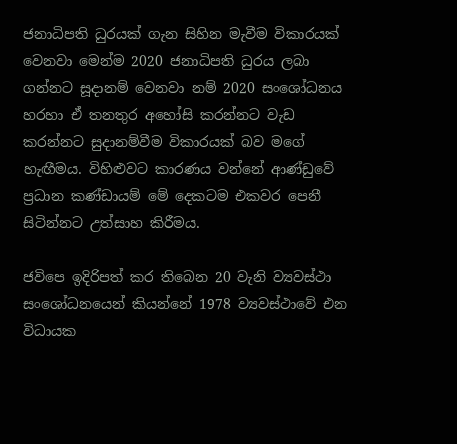ජනාධිපති ධුරයක් ගැන සිහින මැවීම විකාරයක් වෙනවා මෙන්ම 2020 ජනාධිපති ධුරය ලබා ගන්නට සූදානම් වෙනවා නම් 2020 සංශෝධනය හරහා ඒ තනතුර අහෝසි කරන්නට වැඩ කරන්නට සුදානම්වීම විකාරයක් බව මගේ හැඟීමය. විහිළුවට කාරණය වන්නේ ආණ්ඩුවේ ප්‍රධාන කණ්ඩායම් මේ දෙකටම එකවර පෙනී සිටින්නට උත්සාහ කිරීමය.

ජවිපෙ ඉදිරිපත් කර තිබෙන 20 වැනි ව්‍යවස්ථා සංශෝධනයෙන් කියන්නේ 1978 ව්‍යවස්ථාවේ එන විධායක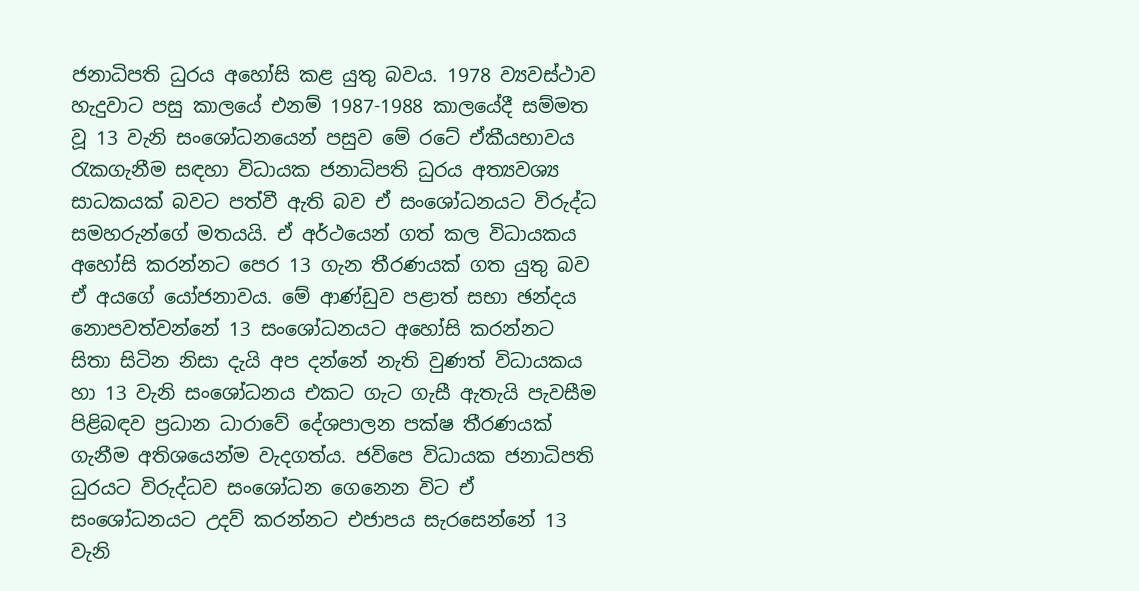ජනාධිපති ධුරය අහෝසි කළ යුතු බවය. 1978 ව්‍යවස්ථාව හැදුවාට පසු කාලයේ එනම් 1987-1988 කාලයේදී සම්මත වූ 13 වැනි සංශෝධනයෙන් පසුව මේ රටේ ඒකීයභාවය රැකගැනීම සඳහා විධායක ජනාධිපති ධුරය අත්‍යවශ්‍ය සාධකයක් බවට පත්වී ඇති බව ඒ සංශෝධනයට විරුද්ධ සමහරුන්ගේ මතයයි. ඒ අර්ථයෙන් ගත් කල විධායකය අහෝසි කරන්නට පෙර 13 ගැන තීරණයක් ගත යුතු බව ඒ අයගේ යෝජනාවය. මේ ආණ්ඩුව පළාත් සභා ඡන්දය නොපවත්වන්නේ 13 සංශෝධනයට අහෝසි කරන්නට සිතා සිටින නිසා දැයි අප දන්නේ නැති වුණත් විධායකය හා 13 වැනි සංශෝධනය එකට ගැට ගැසී ඇතැයි පැවසීම පිළිබඳව ප්‍රධාන ධාරාවේ දේශපාලන පක්ෂ තීරණයක් ගැනීම අතිශයෙන්ම වැදගත්ය. ජවිපෙ විධායක ජනාධිපති ධුරයට විරුද්ධව සංශෝධන ගෙනෙන විට ඒ සංශෝධනයට උදව් කරන්නට එජාපය සැරසෙන්නේ 13 වැනි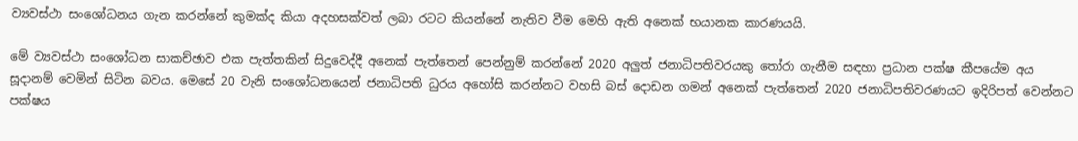ව්‍යවස්ථා සංශෝධනය ගැන කරන්නේ කුමක්ද කියා අදහසක්වත් ලබා රටට කියන්නේ නැතිව වීම මෙහි ඇති අනෙක් භයානක කාරණයයි.

මේ ව්‍යවස්ථා සංශෝධන සාකච්ඡාව එක පැත්තකින් සිදුවෙද්දී අනෙක් පැත්තෙන් පෙන්නුම් කරන්නේ 2020 අලුත් ජනාධිපතිවරයකු තෝරා ගැනීම සඳහා ප්‍රධාන පක්ෂ කීපයේම අය සූදානම් වෙමින් සිටින බවය. මෙසේ 20 වැනි සංශෝධනයෙන් ජනාධිපති ධුරය අහෝසි කරන්නට වහසි බස් දොඩන ගමන් අනෙක් පැත්තෙන් 2020 ජනාධිපතිවරණයට ඉදිරිපත් වෙන්නට පක්ෂය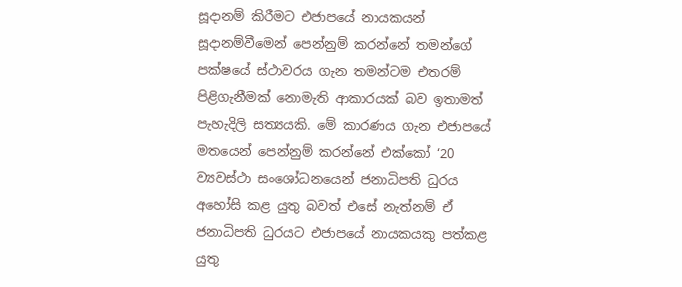සූදානම් කිරීමට එජාපයේ නායකයන් සූදානම්වීමෙන් පෙන්නුම් කරන්නේ තමන්ගේ පක්ෂයේ ස්ථාවරය ගැන තමන්ටම එතරම් පිළිගැනීමක් නොමැති ආකාරයක් බව ඉතාමත් පැහැදිලි සත්‍යයකි. මේ කාරණය ගැන එජාපයේ මතයෙන් පෙන්නුම් කරන්නේ එක්කෝ ‘20 ව්‍යවස්ථා සංශෝධනයෙන් ජනාධිපති ධුරය අහෝසි කළ යුතු බවත් එසේ නැත්නම් ඒ ජනාධිපති ධුරයට එජාපයේ නායකයකු පත්කළ යුතු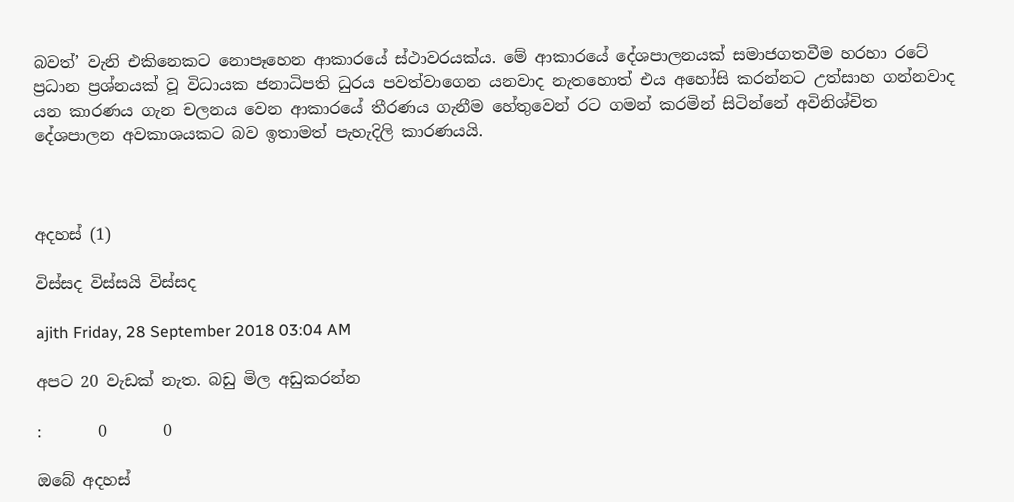බවත්’ වැනි එකිනෙකට නොපෑහෙන ආකාරයේ ස්ථාවරයක්ය. මේ ආකාරයේ දේශපාලනයක් සමාජගතවීම හරහා රටේ ප්‍රධාන ප්‍රශ්නයක් වූ විධායක ජනාධිපති ධුරය පවත්වාගෙන යනවාද නැතහොත් එය අහෝසි කරන්නට උත්සාහ ගන්නවාද යන කාරණය ගැන චලනය වෙන ආකාරයේ තීරණය ගැනීම හේතුවෙන් රට ගමන් කරමින් සිටින්නේ අවිනිශ්චිත දේශපාලන අවකාශයකට බව ඉතාමත් පැහැදිලි කාරණයයි.



අදහස් (1)

විස්සද විස්සයි විස්සද

ajith Friday, 28 September 2018 03:04 AM

අපට 20 වැඩක් නැත. බඩු මිල අඩුකරන්න

:       0       0

ඔබේ අදහස්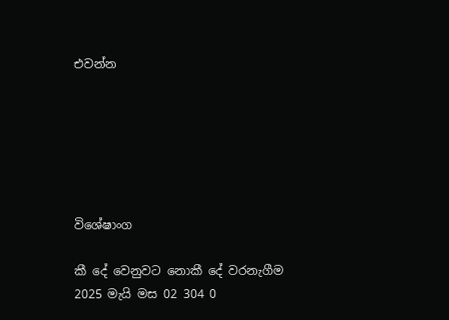එවන්න






විශේෂාංග

කී දේ වෙනුවට නොකී දේ වරනැගීම
2025 මැයි මස 02 304 0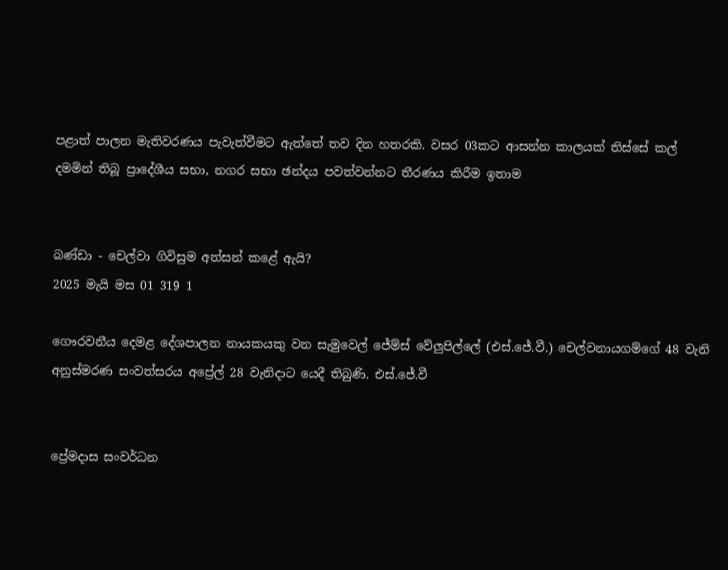පළාත් පාලන මැතිවරණය පැවැත්වීමට ඇත්තේ තව දින හතරකි. වසර 03කට ආසන්න කාලයක් තිස්සේ කල් දමමින් තිබූ ප්‍රාදේශීය සභා, නගර සභා ඡන්දය පවත්වන්නට තීරණය කිරීම ඉතාම


බණ්ඩා - චෙල්වා ගිවිසුම අත්සන් කළේ ඇයි?
2025 මැයි මස 01 319 1

ගෞරවනීය දෙමළ දේශපාලන නායකයකු වන සැමුවෙල් ජේම්ස් වේලුපිල්ලේ (එස්.ජේ.වී.) චෙල්වනායගම්ගේ 48 වැනි අනුස්මරණ සංවත්සරය අප්‍රේල් 28 වැනිදාට යෙදී තිබුණි. එස්.ජේ.වී


ප්‍රේමදාස සංවර්ධන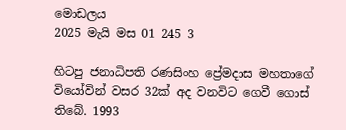මොඩලය
2025 මැයි මස 01 245 3

හිටපු ජනාධිපති රණසිංහ ප්‍රේමදාස මහතාගේ වියෝවින් වසර 32ක් අද වනවිට ගෙවී ගොස් තිබේ. 1993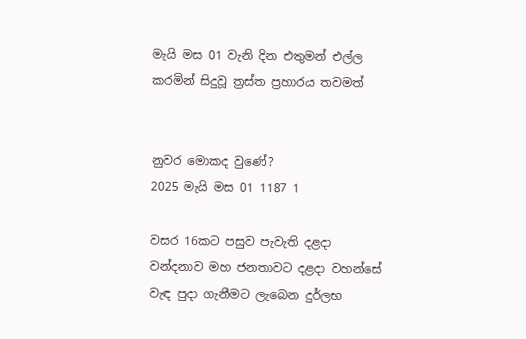මැයි මස 01 වැනි දින එතුමන් එල්ල කරමින් සිදුවූ ත්‍රස්ත ප්‍රහාරය තවමත්


නුවර මොකද වුණේ?
2025 මැයි මස 01 1187 1

වසර 16කට පසුව පැවැති දළදා වන්දනාව මහ ජනතාවට දළදා වහන්සේ වැඳ පුදා ගැනීමට ලැබෙන දුර්ලභ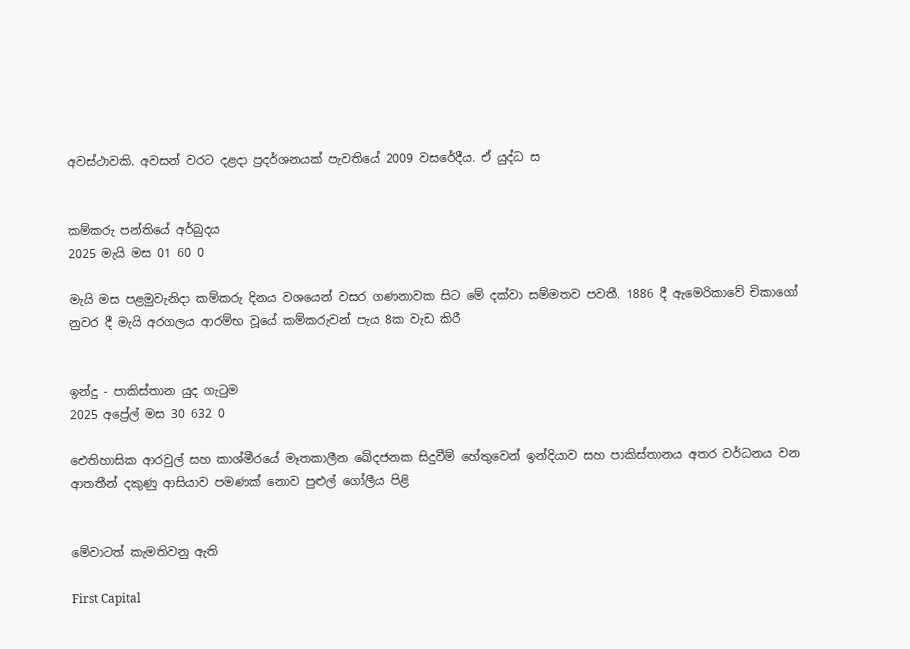අවස්ථාවකි. අවසන් වරට දළදා ප්‍රදර්ශනයක් පැවතියේ 2009 වසරේදීය. ඒ යුද්ධ ස


කම්කරු පන්තියේ අර්බුදය
2025 මැයි මස 01 60 0

මැයි මස පළමුවැනිදා කම්කරු දිනය වශයෙන් වසර ගණනාවක සිට මේ දක්වා සම්මතව පවතී. 1886 දී ඇමෙරිකාවේ චිකාගෝ නුවර දී මැයි අරගලය ආරම්භ වූයේ කම්කරුවන් පැය 8ක වැඩ කිරී


ඉන්දු - පාකිස්තාන යුද ගැටුම
2025 අප්‍රේල් මස 30 632 0

ඓතිහාසික ආරවුල් සහ කාශ්මීරයේ මෑතකාලීන ඛේදජනක සිදුවීම් හේතුවෙන් ඉන්දියාව සහ පාකිස්තානය අතර වර්ධනය වන ආතතීන් දකුණු ආසියාව පමණක් නොව පුළුල් ගෝලීය පිළි


මේවාටත් කැමතිවනු ඇති

First Capital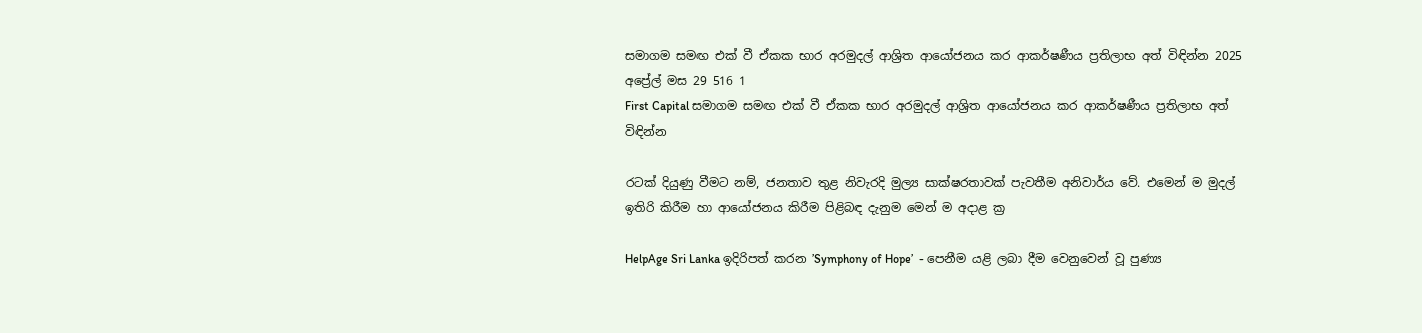සමාගම සමඟ එක් වී ඒකක භාර අරමුදල් ආශ්‍රිත ආයෝජනය කර ආකර්ෂණීය ප්‍රතිලාභ අත් විඳින්න 2025 අප්‍රේල් මස 29 516 1
First Capital සමාගම සමඟ එක් වී ඒකක භාර අරමුදල් ආශ්‍රිත ආයෝජනය කර ආකර්ෂණීය ප්‍රතිලාභ අත් විඳින්න

රටක් දියුණු වීමට නම්, ජනතාව තුළ නිවැරදි මුල්‍ය සාක්ෂරතාවක් පැවතීම අනිවාර්ය වේ. එමෙන් ම මුදල් ඉතිරි කිරීම හා ආයෝජනය කිරීම පිළිබඳ දැනුම මෙන් ම අදාළ ක්‍ර

HelpAge Sri Lanka ඉදිරිපත් කරන ’Symphony of Hope’  - පෙනීම යළි ලබා දීම වෙනුවෙන් වූ පුණ්‍ය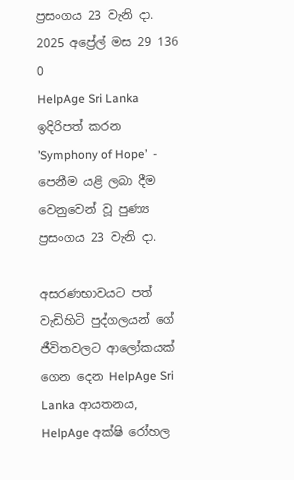ප්‍රසංගය 23 වැනි දා. 2025 අප්‍රේල් මස 29 136 0
HelpAge Sri Lanka ඉදිරිපත් කරන ’Symphony of Hope’  - පෙනීම යළි ලබා දීම වෙනුවෙන් වූ පුණ්‍ය ප්‍රසංගය 23 වැනි දා.

අසරණභාවයට පත් වැඩිහිටි පුද්ගලයන් ගේ ජීවිතවලට ආලෝකයක් ගෙන දෙන HelpAge Sri Lanka ආයතනය, HelpAge අක්ෂි රෝහල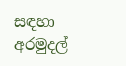සඳහා අරමුදල්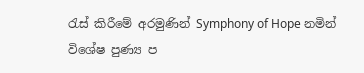රැස් කිරීමේ අරමුණින් Symphony of Hope නමින් විශේෂ පුණ්‍ය ප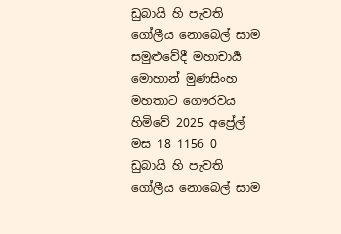ඩුබායි හි පැවති ගෝලීය නොබෙල් සාම සමුළුවේදී මහාචාර්‍ය මොහාන් මුණසිංහ මහතාට ගෞරවය හිමිවේ 2025 අප්‍රේල් මස 18 1156 0
ඩුබායි හි පැවති ගෝලීය නොබෙල් සාම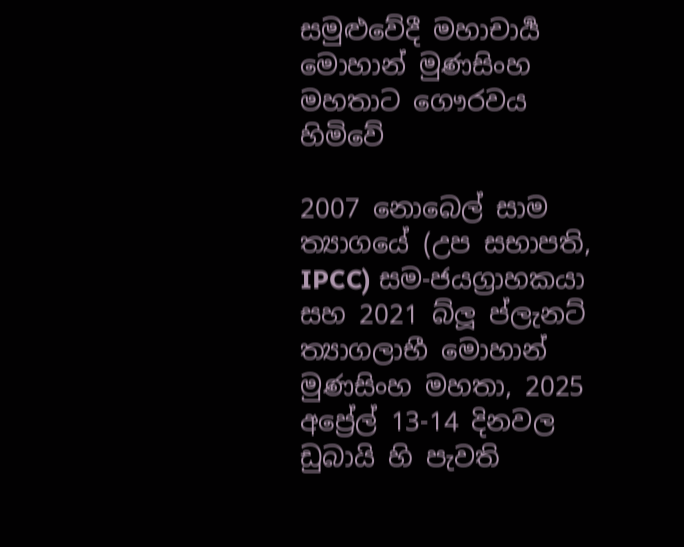සමුළුවේදී මහාචාර්‍ය මොහාන් මුණසිංහ මහතාට ගෞරවය හිමිවේ

2007 නොබෙල් සාම ත්‍යාගයේ (උප සභාපති, IPCC) සම-ජයග්‍රාහකයා සහ 2021 බ්ලූ ප්ලැනට් ත්‍යාගලාභී මොහාන් මුණසිංහ මහතා, 2025 අප්‍රේල් 13-14 දිනවල ඩුබායි හි පැවති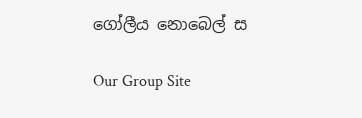ගෝලීය නොබෙල් ස

Our Group Site